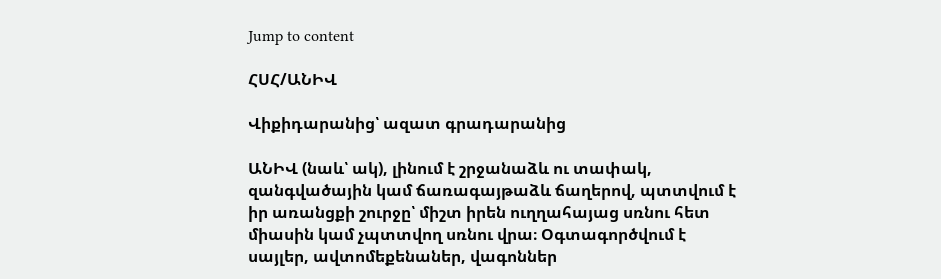Jump to content

ՀՍՀ/ԱՆԻՎ

Վիքիդարանից՝ ազատ գրադարանից

ԱՆԻՎ (նաև՝ ակ), լինում է շրջանաձև ու տափակ, զանգվածային կամ ճառագայթաձև ճաղերով, պտտվում է իր առանցքի շուրջը՝ միշտ իրեն ուղղահայաց սռնու հետ միասին կամ չպտտվող սռնու վրա։ Օգտագործվում է սայլեր, ավտոմեքենաներ, վագոններ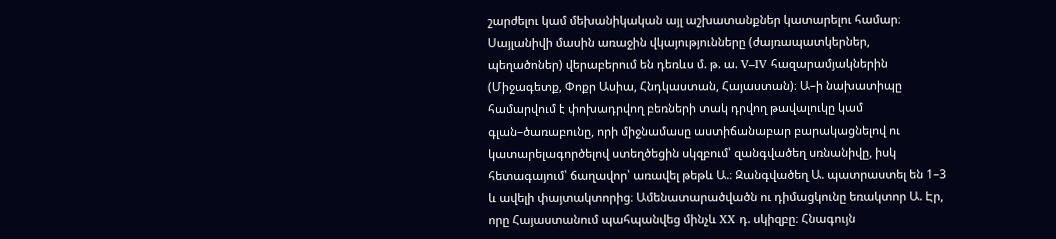շարժելու կամ մեխանիկական այլ աշխատանքներ կատարելու համար։ Սայլանիվի մասին առաջին վկայությունները (ժայռապատկերներ, պեղածոներ) վերաբերում են դեռևս մ. թ. ա. V–IV հազարամյակներին (Միջագետք, Փոքր Ասիա, Հնդկաստան, Հայաստան)։ Ա–ի նախատիպը համարվում է փոխադրվող բեռների տակ դրվող թավալուկը կամ գլան–ծառաբունը, որի միջնամասը աստիճանաբար բարակացնելով ու կատարելագործելով ստեղծեցին սկզբում՝ զանգվածեղ սռնանիվը, իսկ հետագայում՝ ճաղավոր՝ առավել թեթև Ա.։ Զանգվածեղ Ա. պատրաստել են 1–3 և ավելի փայտակտորից։ Ամենատարածվածն ու դիմացկունը եռակտոր Ա. Էր, որը Հայաստանում պահպանվեց մինչև XX դ. սկիզբը։ Հնագույն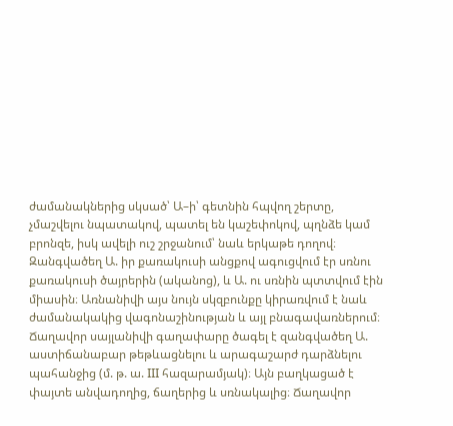ժամանակներից սկսած՝ Ա–ի՝ գետնին հպվող շերտը, չմաշվելու նպատակով, պատել են կաշեփոկով, պղնձե կամ բրոնզե, իսկ ավելի ուշ շրջանում՝ նաև երկաթե դողով։ Զանգվածեղ Ա. իր քառակուսի անցքով ագուցվում էր սռնու քառակուսի ծայրերին (ականոց), և Ա. ու սռնին պտտվում էին միասին։ Առնանիվի այս նույն սկզբունքը կիրառվում է նաև ժամանակակից վագոնաշինության և այլ բնագավառներում։ Ճաղավոր սայլանիվի գաղափարը ծագել է զանգվածեղ Ա. աստիճանաբար թեթևացնելու և արագաշարժ դարձնելու պահանջից (մ. թ. ա. III հազարամյակ)։ Այն բաղկացած է փայտե անվադողից, ճաղերից և սռնակալից։ Ճաղավոր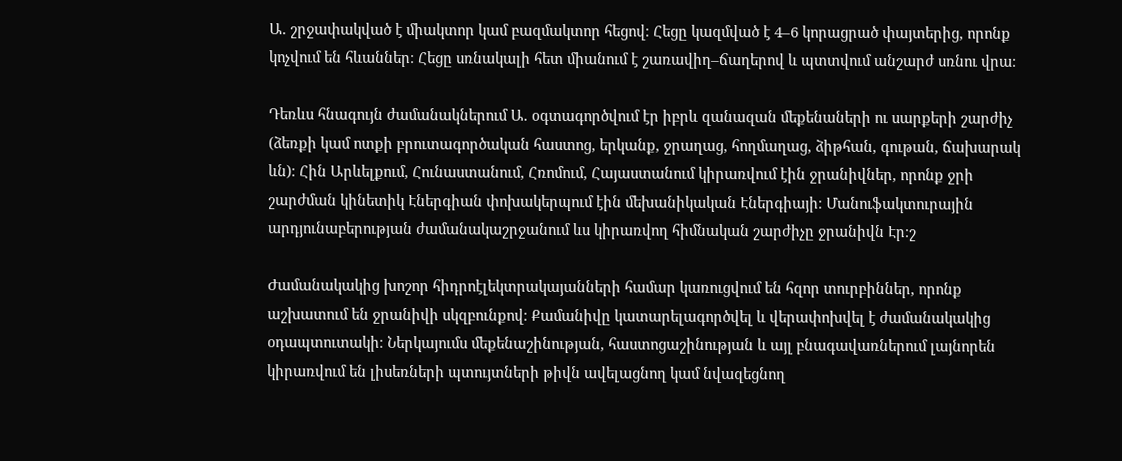Ա. շրջափակված է միակտոր կամ բազմակտոր հեցով։ Հեցը կազմված է 4–6 կորացրած փայտերից, որոնք կոչվում են հևաններ։ Հեցը սռնակալի հետ միանում է շառավիղ–ճաղերով և պտտվում անշարժ սռնու վրա։

Դեռևս հնագույն ժամանակներում Ա. օգտագործվում էր իբրև զանազան մեքենաների ու սարքերի շարժիչ (ձեռքի կամ ոտքի բրուտագործական հաստոց, երկանք, ջրաղաց, հողմաղաց, ձիթհան, գութան, ճախարակ ևն)։ Հին Արևելքում, Հունաստանում, Հռոմում, Հայաստանում կիրառվում էին ջրանիվներ, որոնք ջրի շարժման կինետիկ Էներգիան փոխակերպում էին մեխանիկական Էներգիայի։ Մանուֆակտուրային արդյունաբերության ժամանակաշրջանում ևս կիրառվող հիմնական շարժիչը ջրանիվն Էր։շ

Ժամանակակից խոշոր հիդրոէլեկտրակայանների համար կառուցվում են հզոր տուրբիններ, որոնք աշխատում են ջրանիվի սկզբունքով։ Քամանիվը կատարելագործվել և վերափոխվել է ժամանակակից օդապտուտակի։ Ներկայումս մեքենաշինության, հաստոցաշինության և այլ բնագավառներում լայնորեն կիրառվում են լիսեռների պտույտների թիվն ավելացնող կամ նվազեցնող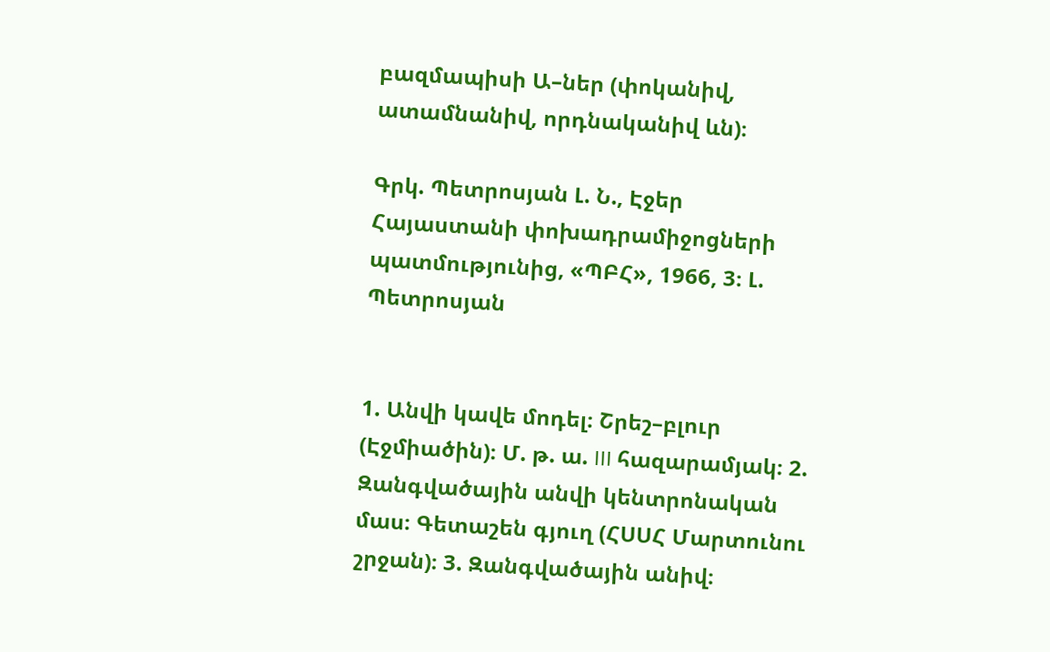բազմապիսի Ա–ներ (փոկանիվ, ատամնանիվ, որդնականիվ ևն)։

Գրկ. Պետրոսյան Լ. Ն., Էջեր Հայաստանի փոխադրամիջոցների պատմությունից, «ՊԲՀ», 1966, 3։ Լ. Պետրոսյան


1. Անվի կավե մոդել։ Շրեշ–բլուր (Էջմիածին)։ Մ. թ. ա. III հազարամյակ։ 2. Զանգվածային անվի կենտրոնական մաս։ Գետաշեն գյուղ (ՀՍՍՀ Մարտունու շրջան)։ 3. Զանգվածային անիվ։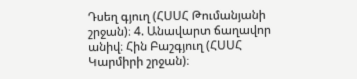Դսեղ գյուղ (ՀՍՍՀ Թումանյանի շրջան)։ 4. Անավարտ ճաղավոր անիվ։ Հին Բաշգյուղ (ՀՍՍՀ Կարմիրի շրջան)։